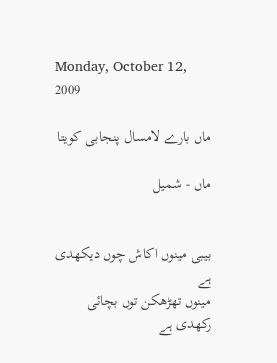Monday, October 12, 2009

ماں بارے لامسال پنجابی کویتا

ماں - شمیل


بیبی مینوں اکاش چوں دیکھدی ہے
مینوں تھڑھکن توں بچائی رکھدی ہے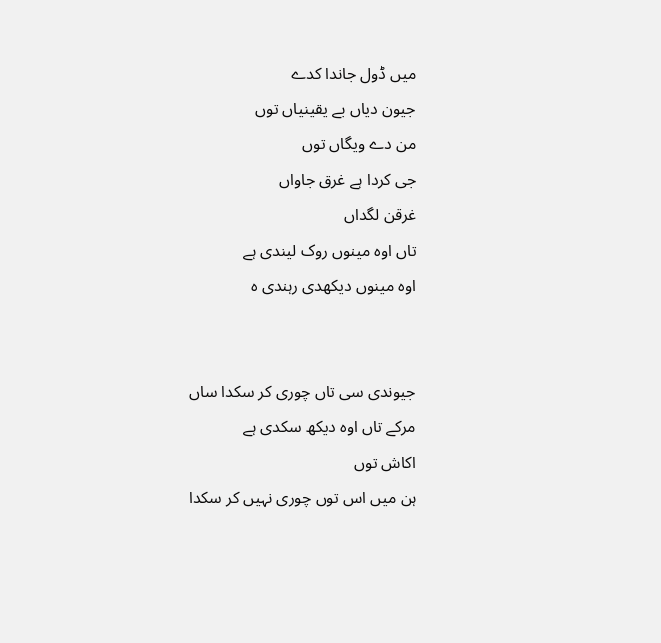میں ڈول جاندا کدے
جیون دیاں بے یقینیاں توں
من دے ویگاں توں
جی کردا ہے غرق جاواں
غرقن لگداں
تاں اوہ مینوں روک لیندی ہے
اوہ مینوں دیکھدی رہندی ہ


جیوندی سی تاں چوری کر سکدا ساں
مرکے تاں اوہ دیکھ سکدی ہے
اکاش توں
ہن میں اس توں چوری نہیں کر سکدا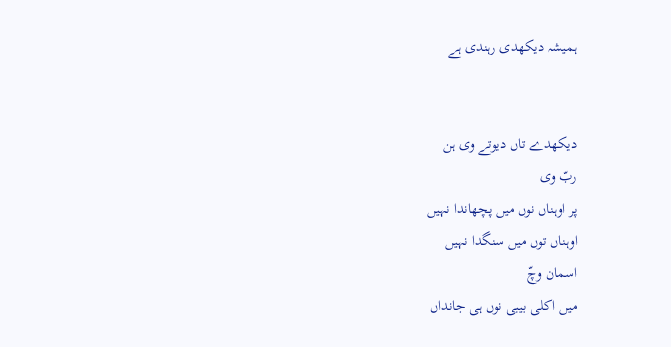ہمیشہ دیکھدی رہندی ہے


دیکھدے تاں دیوتے وی ہن
ربّ وی
پر اوہناں نوں میں پچھاندا نہیں
اوہناں توں میں سنگدا نہیں
اسمان وچّ
میں اکلی بیبی نوں ہی جانداں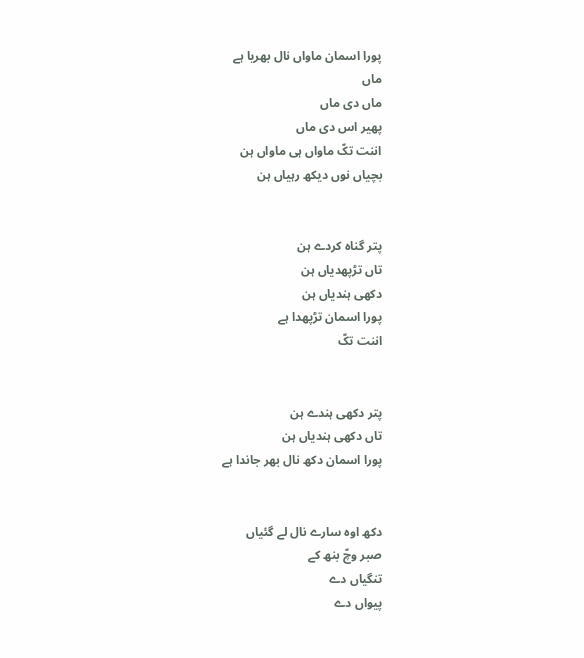پورا اسمان ماواں نال بھریا ہے
ماں
ماں دی ماں
پھیر اس دی ماں
اننت تکّ ماواں ہی ماواں ہن
بچیاں نوں دیکھ رہیاں ہن


پتر گناہ کردے ہن
تاں تڑپھدیاں ہن
دکھی ہندیاں ہن
پورا اسمان تڑپھدا ہے
اننت تکّ


پتر دکھی ہندے ہن
تاں دکھی ہندیاں ہن
پورا اسمان دکھ نال بھر جاندا ہے


دکھ اوہ سارے نال لے گئیاں
صبر وچّ بنھ کے
تنگیاں دے
پیواں دے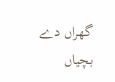گھراں دے
بچیاں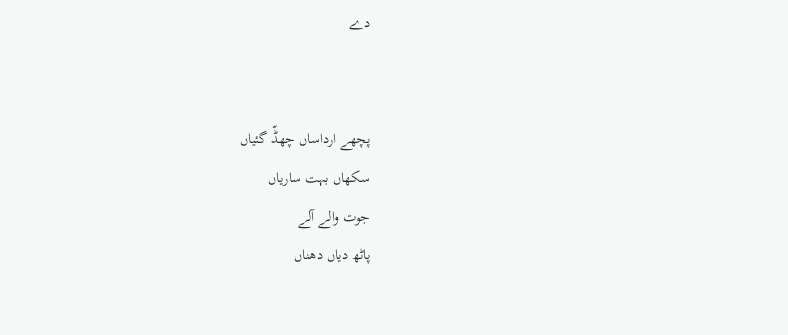دے


پچھے ارداساں چھڈّ گئیاں
سکھاں بہت ساریاں
جوت والے آلے
پاٹھ دیاں دھناں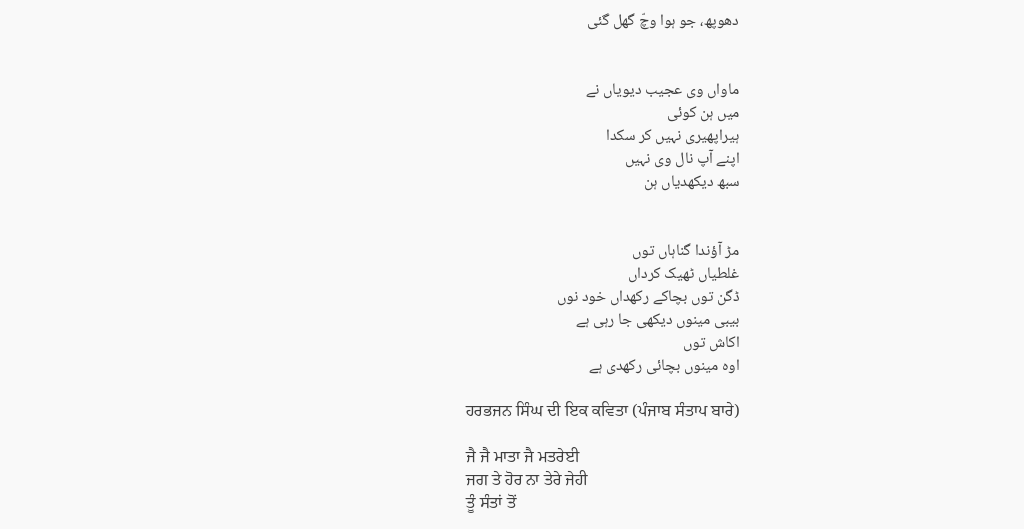دھوپھ، جو ہوا وچّ گھل گئی


ماواں وی عجیب دیویاں نے
میں ہن کوئی
ہیراپھیری نہیں کر سکدا
اپنے آپ نال وی نہیں
سبھ دیکھدیاں ہن


مڑ آؤندا گناہاں توں
غلطیاں ٹھیک کرداں
ڈگن توں بچاکے رکھداں خود نوں
بیبی مینوں دیکھی جا رہی ہے
اکاش توں
اوہ مینوں بچائی رکھدی ہے

ਹਰਭਜਨ ਸਿੰਘ ਦੀ ਇਕ ਕਵਿਤਾ (ਪੰਜਾਬ ਸੰਤਾਪ ਬਾਰੇ)

ਜੈ ਜੈ ਮਾਤਾ ਜੈ ਮਤਰੇਈ
ਜਗ ਤੇ ਹੋਰ ਨਾ ਤੇਰੇ ਜੇਹੀ
ਤੂੰ ਸੰਤਾਂ ਤੋਂ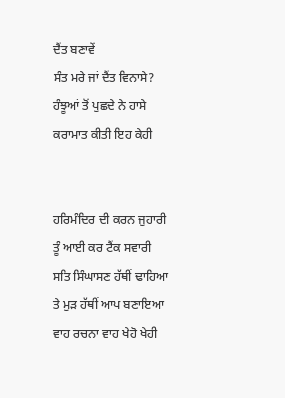ਦੈਂਤ ਬਣਾਵੇਂ
ਸੰਤ ਮਰੇ ਜਾਂ ਦੈਂਤ ਵਿਨਾਸੇ?
ਹੰਝੂਆਂ ਤੋਂ ਪੁਛਦੇ ਨੇ ਹਾਸੇ
ਕਰਾਮਾਤ ਕੀਤੀ ਇਹ ਕੇਹੀ


ਹਰਿਮੰਦਿਰ ਦੀ ਕਰਨ ਜੁਹਾਰੀ
ਤੂੰ ਆਈ ਕਰ ਟੈਂਕ ਸਵਾਰੀ
ਸਤਿ ਸਿੰਘਾਸਣ ਹੱਥੀਂ ਢਾਹਿਆ
ਤੇ ਮੁੜ ਹੱਥੀਂ ਆਪ ਬਣਾਇਆ
ਵਾਹ ਰਚਨਾ ਵਾਹ ਖੇਹੋ ਖੇਹੀ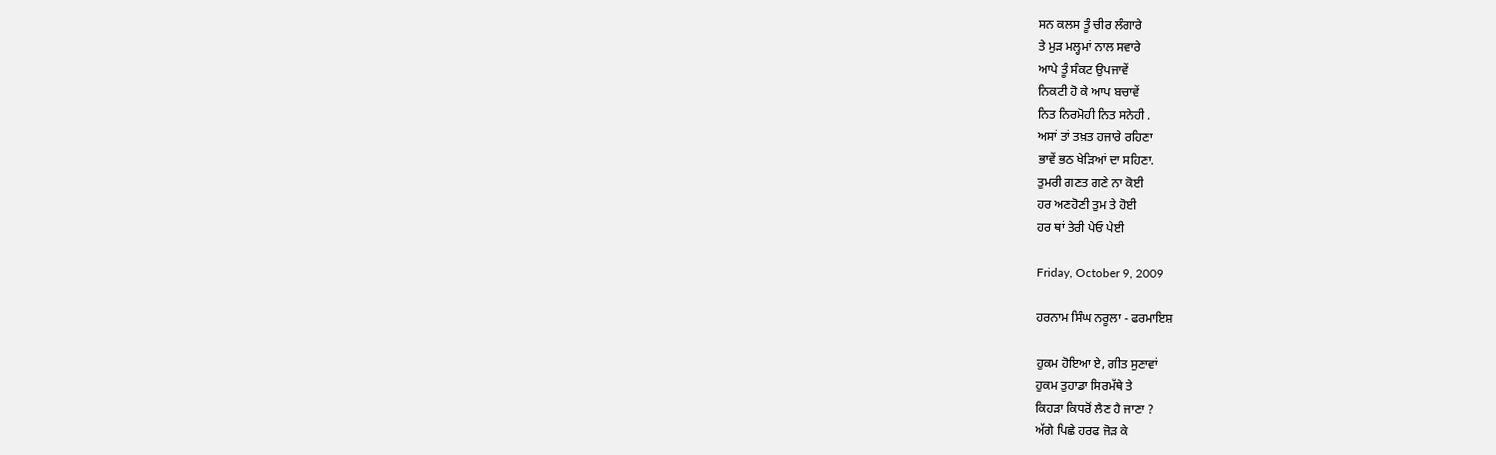ਸਨ ਕਲਸ ਤੂੰ ਚੀਰ ਲੰਗਾਰੇ
ਤੇ ਮੁੜ ਮਲ੍ਹਮਾਂ ਨਾਲ ਸਵਾਰੇ
ਆਪੇ ਤੂੰ ਸੰਕਟ ਉਪਜਾਵੇਂ
ਨਿਕਟੀ ਹੋ ਕੇ ਆਪ ਬਚਾਵੇਂ
ਨਿਤ ਨਿਰਮੋਹੀ ਨਿਤ ਸਨੇਹੀ .
ਅਸਾਂ ਤਾਂ ਤਖ਼ਤ ਹਜਾਰੇ ਰਹਿਣਾ
ਭਾਵੇਂ ਭਠ ਖੇੜਿਆਂ ਦਾ ਸਹਿਣਾ.
ਤੁਮਰੀ ਗਣਤ ਗਣੇ ਨਾ ਕੋਈ
ਹਰ ਅਣਹੋਣੀ ਤੁਮ ਤੇ ਹੋਈ
ਹਰ ਥਾਂ ਤੇਰੀ ਪੇਓ ਪੇਈ

Friday, October 9, 2009

ਹਰਨਾਮ ਸਿੰਘ ਨਰੂਲਾ - ਫਰਮਾਇਸ਼

ਹੁਕਮ ਹੋਇਆ ਏ, ਗੀਤ ਸੁਣਾਵਾਂ
ਹੁਕਮ ਤੁਹਾਡਾ ਸਿਰਮੱਥੇ ਤੇ
ਕਿਹੜਾ ਕਿਧਰੋਂ ਲੈਣ ਹੈ ਜਾਣਾ ?
ਅੱਗੇ ਪਿਛੇ ਹਰਫ ਜੋੜ ਕੇ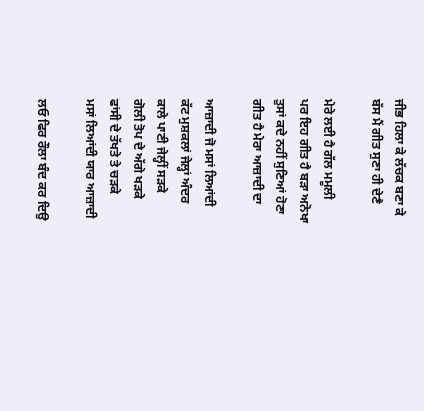ਜੀਭ ਹਿਲਾ ਕੇ ਲੱਚਕ ਬਣਾ ਕੇ
ਬੱਸ ਮੈਂ ਗੀਤ ਸੁਣਾ ਹੀ ਦੇਣੈ

ਮੇਰੇ ਲਈ ਹੈ ਗੱਲ ਮਮੂਲੀ
ਪਰ ਇਹ ਗੀਤ ਹੈ ਬੜਾ ਅਨੋਖਾ
ਤੁਸਾਂ ਕਦੇ ਨਹੀਂ ਸੁਣਿਆਂ ਹੋਣਾ
ਗੀਤ ਹੈ ਮੇਰਾ ਆਜ਼ਾਦੀ ਦਾ

ਆਜ਼ਾਦੀ ਜੋ ਮਸਾਂ ਲਿਆਂਦੀ
ਕੱਟ ਮੁਸ਼ਕਲਾਂ ਜੇਲ੍ਹਾਂ ਅੰਦਰ
ਕਾਲੇ ਪਾਣੀ ਜੇਲ੍ਹੀਂ ਸੜਕੇ
ਗੋਲੀ ਤੋਪ ਦੇ ਅੱਗੇ ਖੜਕੇ
ਫਾਂਸੀ ਦੇ ਤੱਖਤੇ ਤੇ ਚੜਕੇ
ਮਸਾਂ ਲਿਆਂਦੀ ਯਾਰ ਆਜ਼ਾਦੀ

ਲਓ ਫਿਰ ਰੌਲਾ ਬੰਦ ਕਰ ਦਿਉ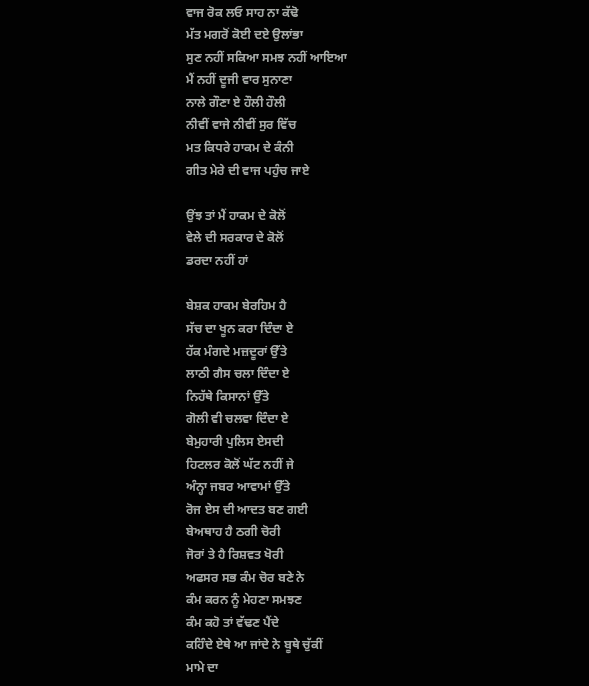ਵਾਜ ਰੋਕ ਲਓ ਸਾਹ ਨਾ ਕੱਢੋ
ਮੱਤ ਮਗਰੋਂ ਕੋਈ ਦਏ ਉਲਾਂਭਾ
ਸੁਣ ਨਹੀਂ ਸਕਿਆ ਸਮਝ ਨਹੀਂ ਆਇਆ
ਮੈਂ ਨਹੀਂ ਦੂਜੀ ਵਾਰ ਸੁਨਾਣਾ
ਨਾਲੇ ਗੌਣਾ ਏ ਹੌਲੀ ਹੌਲੀ
ਨੀਵੀਂ ਵਾਜੇ ਨੀਵੀਂ ਸੁਰ ਵਿੱਚ
ਮਤ ਕਿਧਰੇ ਹਾਕਮ ਦੇ ਕੰਨੀ
ਗੀਤ ਮੇਰੇ ਦੀ ਵਾਜ ਪਹੁੰਚ ਜਾਏ

ਉਂਝ ਤਾਂ ਮੈਂ ਹਾਕਮ ਦੇ ਕੋਲੋਂ
ਵੇਲੇ ਦੀ ਸਰਕਾਰ ਦੇ ਕੋਲੋਂ
ਡਰਦਾ ਨਹੀਂ ਹਾਂ

ਬੇਸ਼ਕ ਹਾਕਮ ਬੇਰਹਿਮ ਹੈ
ਸੱਚ ਦਾ ਖੂਨ ਕਰਾ ਦਿੰਦਾ ਏ
ਹੱਕ ਮੰਗਦੇ ਮਜ਼ਦੂਰਾਂ ਉੱਤੇ
ਲਾਠੀ ਗੈਸ ਚਲਾ ਦਿੰਦਾ ਏ
ਨਿਹੱਥੇ ਕਿਸਾਨਾਂ ਉੱਤੇ
ਗੋਲੀ ਵੀ ਚਲਵਾ ਦਿੰਦਾ ਏ
ਬੇਮੁਹਾਰੀ ਪੁਲਿਸ ਏਸਦੀ
ਹਿਟਲਰ ਕੋਲੋਂ ਘੱਟ ਨਹੀਂ ਜੇ
ਅੰਨ੍ਹਾ ਜਬਰ ਆਵਾਮਾਂ ਉੱਤੇ
ਰੋਜ ਏਸ ਦੀ ਆਦਤ ਬਣ ਗਈ
ਬੇਅਥਾਹ ਹੈ ਠਗੀ ਚੋਰੀ
ਜੋਰਾਂ ਤੇ ਹੈ ਰਿਸ਼ਵਤ ਖੋਰੀ
ਅਫਸਰ ਸਭ ਕੰਮ ਚੋਰ ਬਣੇ ਨੇ
ਕੰਮ ਕਰਨ ਨੂੰ ਮੇਹਣਾ ਸਮਝਣ
ਕੰਮ ਕਹੋ ਤਾਂ ਵੱਢਣ ਪੈਂਦੇ
ਕਹਿੰਦੇ ਏਥੇ ਆ ਜਾਂਦੇ ਨੇ ਬੂਥੇ ਚੁੱਕੀਂ
ਮਾਮੇ ਦਾ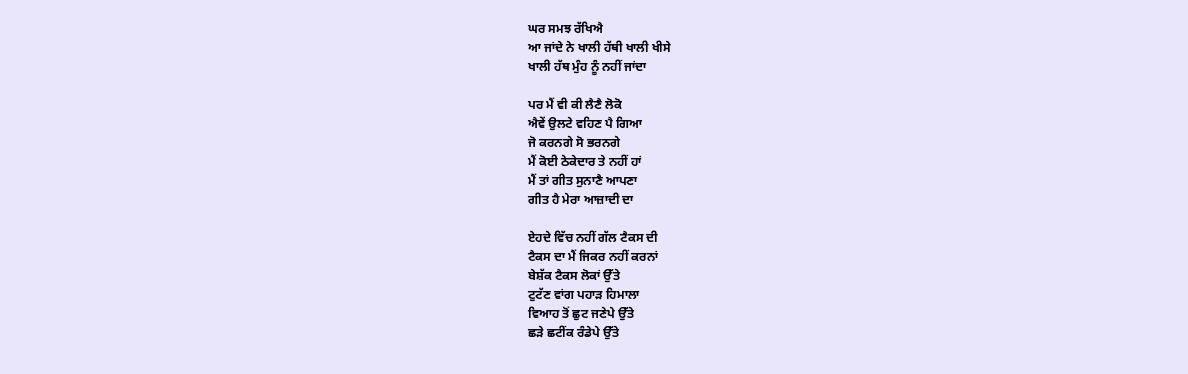ਘਰ ਸਮਝ ਰੱਖਿਐ
ਆ ਜਾਂਦੇ ਨੇ ਖਾਲੀ ਹੱਥੀ ਖਾਲੀ ਖੀਸੇ
ਖਾਲੀ ਹੱਥ ਮੁੰਹ ਨੂੰ ਨਹੀਂ ਜਾਂਦਾ

ਪਰ ਮੈਂ ਵੀ ਕੀ ਲੈਣੈ ਲੋਕੋ
ਐਵੇਂ ਉਲਟੇ ਵਹਿਣ ਪੈ ਗਿਆ
ਜੋ ਕਰਨਗੇ ਸੋ ਭਰਨਗੇ
ਮੈਂ ਕੋਈ ਠੇਕੇਦਾਰ ਤੇ ਨਹੀਂ ਹਾਂ
ਮੈਂ ਤਾਂ ਗੀਤ ਸੁਨਾਣੈ ਆਪਣਾ
ਗੀਤ ਹੈ ਮੇਰਾ ਆਜ਼ਾਦੀ ਦਾ

ਏਹਦੇ ਵਿੱਚ ਨਹੀਂ ਗੱਲ ਟੈਕਸ ਦੀ
ਟੈਕਸ ਦਾ ਮੈਂ ਜਿਕਰ ਨਹੀਂ ਕਰਨਾਂ
ਬੇਸ਼ੱਕ ਟੈਕਸ ਲੋਕਾਂ ਉੱਤੇ
ਟੁਟੱਣ ਵਾਂਗ ਪਹਾੜ ਹਿਮਾਲਾ
ਵਿਆਹ ਤੋਂ ਛੁਟ ਜਣੇਪੇ ਉੱਤੇ
ਛੜੇ ਛਟੀਂਕ ਰੰਡੇਪੇ ਉੱਤੇ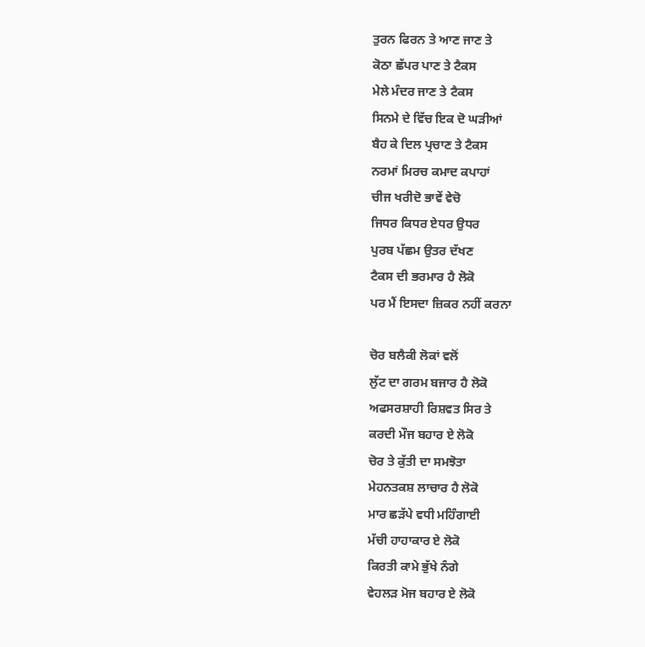ਤੁਰਨ ਫਿਰਨ ਤੇ ਆਣ ਜਾਣ ਤੇ
ਕੋਠਾ ਛੱਪਰ ਪਾਣ ਤੇ ਟੈਕਸ
ਮੇਲੇ ਮੰਦਰ ਜਾਣ ਤੇ ਟੈਕਸ
ਸਿਨਮੇ ਦੇ ਵਿੱਚ ਇਕ ਦੋ ਘੜੀਆਂ
ਬੈਹ ਕੇ ਦਿਲ ਪ੍ਰਚਾਣ ਤੇ ਟੈਕਸ
ਨਰਮਾਂ ਮਿਰਚ ਕਮਾਦ ਕਪਾਹਾਂ
ਚੀਜ ਖਰੀਦੋ ਭਾਵੇਂ ਵੇਚੋ
ਜਿਧਰ ਕਿਧਰ ਏਧਰ ਉਧਰ
ਪੁਰਬ ਪੱਛਮ ਉਤਰ ਦੱਖਣ
ਟੈਕਸ ਦੀ ਭਰਮਾਰ ਹੈ ਲੋਕੋ
ਪਰ ਮੈਂ ਇਸਦਾ ਜ਼ਿਕਰ ਨਹੀਂ ਕਰਨਾ

ਚੋਰ ਬਲੈਕੀ ਲੋਕਾਂ ਵਲੋਂ
ਲੁੱਟ ਦਾ ਗਰਮ ਬਜਾਰ ਹੈ ਲੋਕੋ
ਅਫਸਰਸ਼ਾਹੀ ਰਿਸ਼ਵਤ ਸਿਰ ਤੇ
ਕਰਦੀ ਮੌਜ ਬਹਾਰ ਏ ਲੋਕੋ
ਚੋਰ ਤੇ ਕੁੱਤੀ ਦਾ ਸਮਝੋਤਾ
ਮੇਹਨਤਕਸ਼ ਲਾਚਾਰ ਹੈ ਲੋਕੋ
ਮਾਰ ਛੜੱਪੇ ਵਧੀ ਮਹਿੰਗਾਈ
ਮੱਚੀ ਹਾਹਾਕਾਰ ਏ ਲੋਕੋ
ਕਿਰਤੀ ਕਾਮੇ ਭੁੱਖੇ ਨੰਗੇ
ਵੇਹਲੜ ਮੋਜ ਬਹਾਰ ਏ ਲੋਕੋ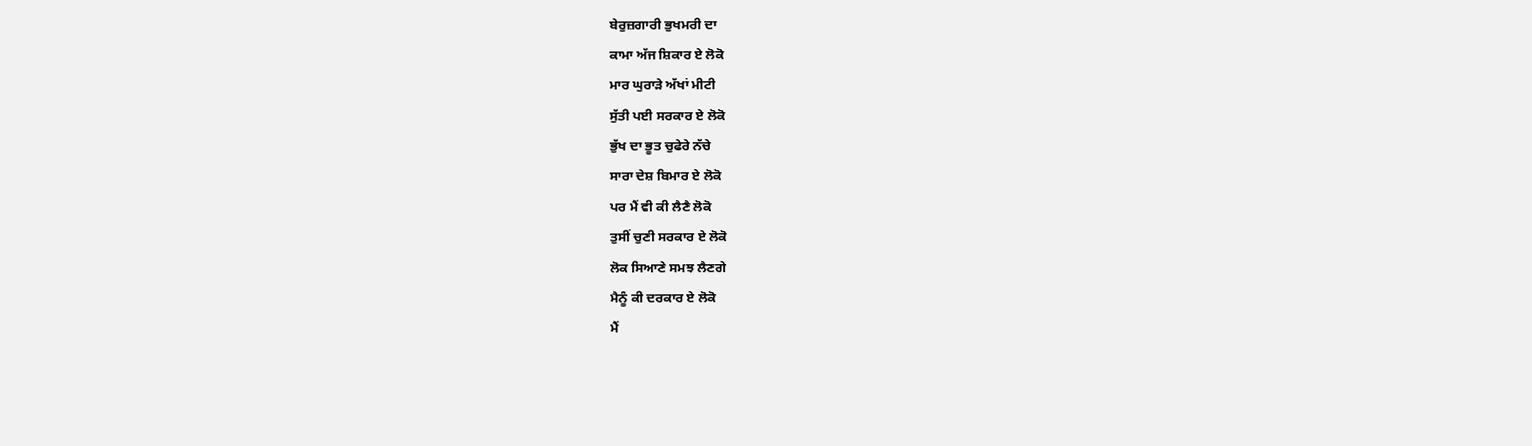ਬੇਰੁਜ਼ਗਾਰੀ ਭੁਖਮਰੀ ਦਾ
ਕਾਮਾ ਅੱਜ ਸ਼ਿਕਾਰ ਏ ਲੋਕੋ
ਮਾਰ ਘੁਰਾੜੇ ਅੱਖਾਂ ਮੀਟੀ
ਸੁੱਤੀ ਪਈ ਸਰਕਾਰ ਏ ਲੋਕੋ
ਭੁੱਖ ਦਾ ਭੂਤ ਚੁਫੇਰੇ ਨੱਚੇ
ਸਾਰਾ ਦੇਸ਼ ਬਿਮਾਰ ਏ ਲੋਕੋ
ਪਰ ਮੈਂ ਵੀ ਕੀ ਲੈਣੈ ਲੋਕੋ
ਤੁਸੀਂ ਚੁਣੀ ਸਰਕਾਰ ਏ ਲੋਕੋ
ਲੋਕ ਸਿਆਣੇ ਸਮਝ ਲੈਣਗੇ
ਮੈਨੂੰ ਕੀ ਦਰਕਾਰ ਏ ਲੋਕੋ
ਮੈਂ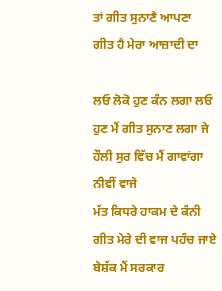ਤਾਂ ਗੀਤ ਸੁਨਾਣੈ ਆਪਣਾ
ਗੀਤ ਹੈ ਮੇਰਾ ਆਜ਼ਾਦੀ ਦਾ

ਲਓ ਲੋਕੋ ਹੁਣ ਕੰਨ ਲਗਾ ਲਓ
ਹੁਣ ਮੈਂ ਗੀਤ ਸੁਨਾਣ ਲਗਾ ਜੇ
ਹੌਲੀ ਸੁਰ ਵਿੱਚ ਮੈਂ ਗਾਵਾਂਗਾ
ਨੀਵੀਂ ਵਾਜੇ
ਮੱਤ ਕਿਧਰੇ ਹਾਕਮ ਦੇ ਕੰਨੀ
ਗੀਤ ਮੇਰੇ ਦੀ ਵਾਜ ਪਹੰਚ ਜਾਏ
ਬੇਸ਼ੱਕ ਮੈਂ ਸਰਕਾਰ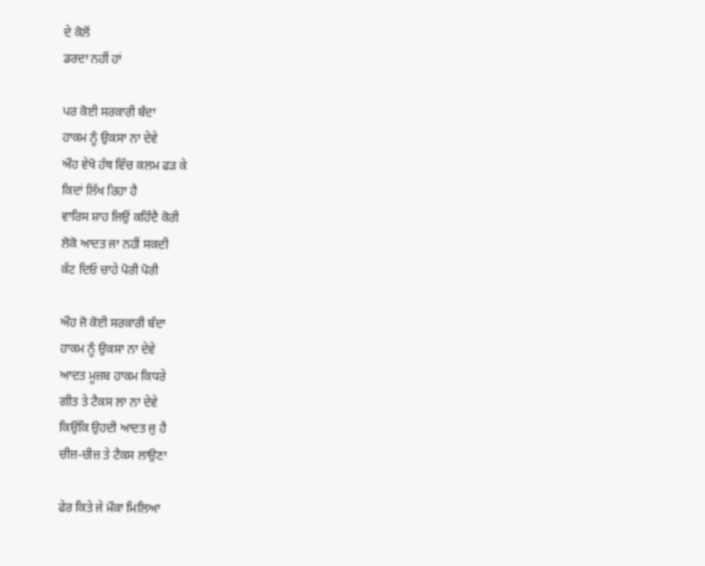ਦੇ ਕੋਲੋਂ
ਡਰਦਾ ਨਹੀਂ ਹਾਂ

ਪਰ ਕੋਈ ਸਰਕਾਰੀ ਬੰਦਾ
ਹਾਕਮ ਨੂੰ ਉਕਸਾ ਨਾ ਦੇਵੇ
ਔਹ ਵੇਖੋ ਹੱਥ ਵਿੱਚ ਕਲਮ ਫੜ ਕੇ
ਕਿਦਾਂ ਲਿੱਖ ਰਿਹਾ ਹੈ
ਵਾਰਿਸ ਸ਼ਾਹ ਜਿਉਂ ਕਹਿੰਦੈ ਕੋਰੀ
ਲੋਕੋ ਆਦਤ ਜਾ ਨਹੀਂ ਸਕਦੀ
ਕੱਟ ਦਿਓ ਚਾਹੇ ਪੋਰੀ ਪੋਰੀ

ਔਹ ਜੋ ਕੋਈ ਸਰਕਾਰੀ ਬੰਦਾ
ਹਾਕਮ ਨੂੰ ਉਕਸਾ ਨਾ ਦੇਵੇ
ਆਦਤ ਮੂਜ਼ਬ ਹਾਕਮ ਕਿਧਰੇ
ਗੀਤ ਤੇ ਟੈਕਸ ਲਾ ਨਾ ਦੇਵੇ
ਕਿਉਂਕਿ ਉਹਦੀ ਆਦਤ ਜੁ ਹੈ
ਚੀਜ਼-ਚੀਜ਼ ਤੇ ਟੈਕਸ ਲਾਉਣਾ

ਫੇਰ ਕਿਤੇ ਜੇ ਮੌਕਾ ਮਿਲਿਆ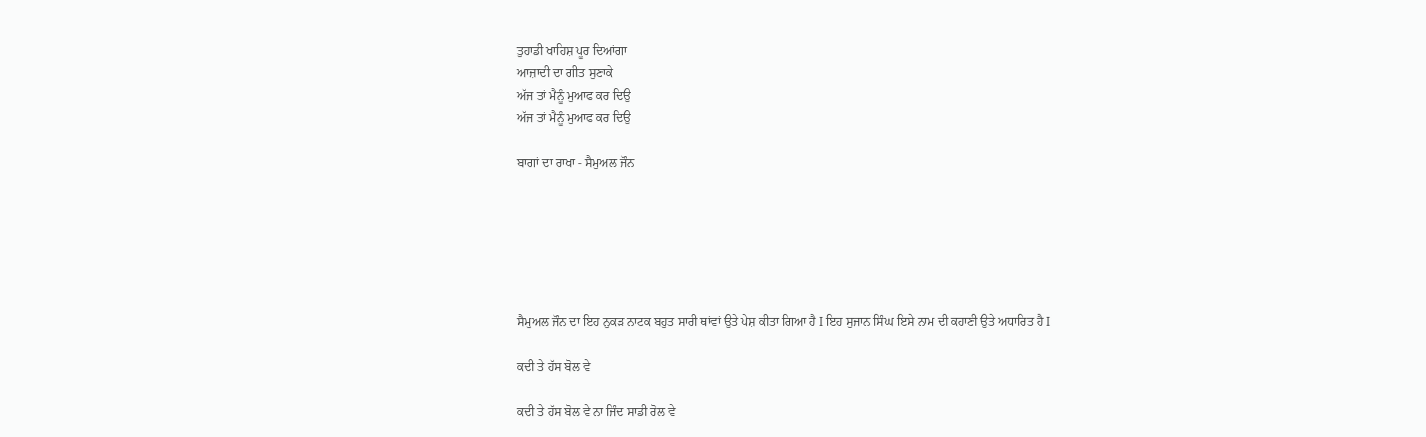ਤੁਹਾਡੀ ਖਾਹਿਸ਼ ਪੂਰ ਦਿਆਂਗਾ
ਆਜ਼ਾਦੀ ਦਾ ਗੀਤ ਸੁਣਾਕੇ
ਅੱਜ ਤਾਂ ਮੈਨੂੰ ਮੁਆਫ ਕਰ ਦਿਉ
ਅੱਜ ਤਾਂ ਮੈਨੂੰ ਮੁਆਫ ਕਰ ਦਿਉ

ਬਾਗਾਂ ਦਾ ਰਾਖਾ - ਸੈਮੁਅਲ ਜੌਨ






ਸੈਮੁਅਲ ਜੌਨ ਦਾ ਇਹ ਨੁਕੜ ਨਾਟਕ ਬਹੁਤ ਸਾਰੀ ਥਾਂਵਾਂ ਉਤੇ ਪੇਸ਼ ਕੀਤਾ ਗਿਆ ਹੈ Ι ਇਹ ਸੁਜਾਨ ਸਿੰਘ ਇਸੇ ਨਾਮ ਦੀ ਕਹਾਣੀ ਉਤੇ ਅਧਾਰਿਤ ਹੈ Ι

ਕਦੀ ਤੇ ਹੱਸ ਬੋਲ ਵੇ

ਕਦੀ ਤੇ ਹੱਸ ਬੋਲ ਵੇ ਨਾ ਜਿੰਦ ਸਾਡੀ ਰੋਲ ਵੇ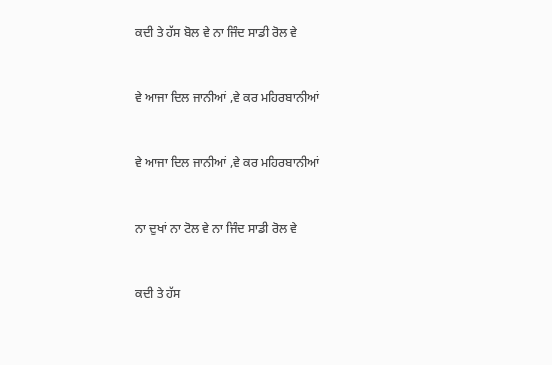ਕਦੀ ਤੇ ਹੱਸ ਬੋਲ ਵੇ ਨਾ ਜਿੰਦ ਸਾਡੀ ਰੋਲ ਵੇ


ਵੇ ਆਜਾ ਦਿਲ ਜਾਨੀਆਂ ,ਵੇ ਕਰ ਮਹਿਰਬਾਨੀਆਂ


ਵੇ ਆਜਾ ਦਿਲ ਜਾਨੀਆਂ ,ਵੇ ਕਰ ਮਹਿਰਬਾਨੀਆਂ


ਨਾ ਦੁਖਾਂ ਨਾ ਟੋਲ ਵੇ ਨਾ ਜਿੰਦ ਸਾਡੀ ਰੋਲ ਵੇ


ਕਦੀ ਤੇ ਹੱਸ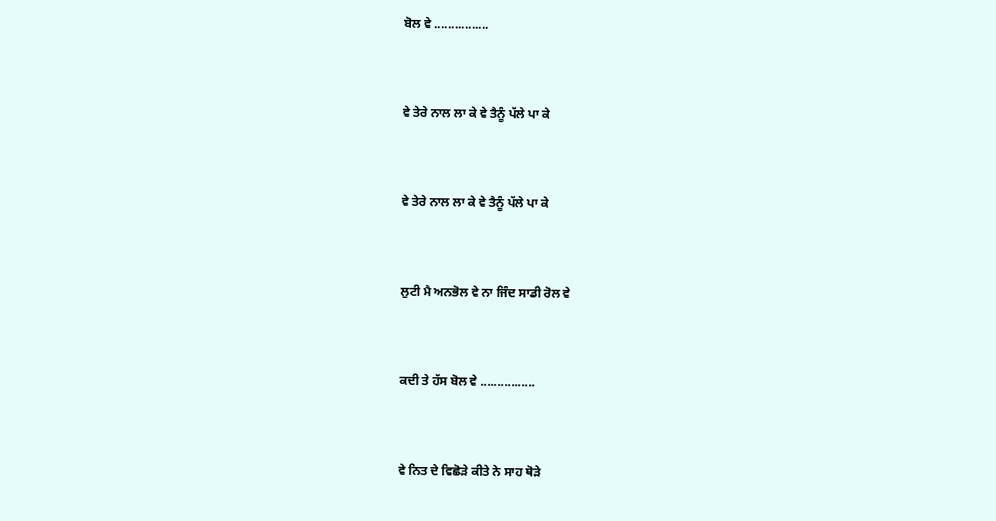ਬੋਲ ਵੇ ................


ਵੇ ਤੇਰੇ ਨਾਲ ਲਾ ਕੇ ਵੇ ਤੈਨੂੰ ਪੱਲੇ ਪਾ ਕੇ


ਵੇ ਤੇਰੇ ਨਾਲ ਲਾ ਕੇ ਵੇ ਤੈਨੂੰ ਪੱਲੇ ਪਾ ਕੇ


ਲੁਟੀ ਮੈ ਅਨਭੋਲ ਵੇ ਨਾ ਜਿੰਦ ਸਾਡੀ ਰੋਲ ਵੇ


ਕਦੀ ਤੇ ਹੱਸ ਬੋਲ ਵੇ ................


ਵੇ ਨਿਤ ਦੇ ਵਿਛੋੜੇ ਕੀਤੇ ਨੇ ਸਾਹ ਥੋੜੇ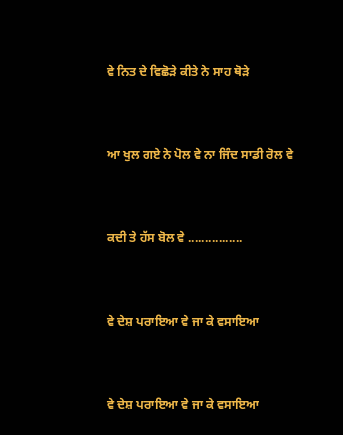ਵੇ ਨਿਤ ਦੇ ਵਿਛੋੜੇ ਕੀਤੇ ਨੇ ਸਾਹ ਥੋੜੇ


ਆ ਖੁਲ ਗਏ ਨੇ ਪੋਲ ਵੇ ਨਾ ਜਿੰਦ ਸਾਡੀ ਰੋਲ ਵੇ


ਕਦੀ ਤੇ ਹੱਸ ਬੋਲ ਵੇ ................


ਵੇ ਦੇਸ਼ ਪਰਾਇਆ ਵੇ ਜਾ ਕੇ ਵਸਾਇਆ


ਵੇ ਦੇਸ਼ ਪਰਾਇਆ ਵੇ ਜਾ ਕੇ ਵਸਾਇਆ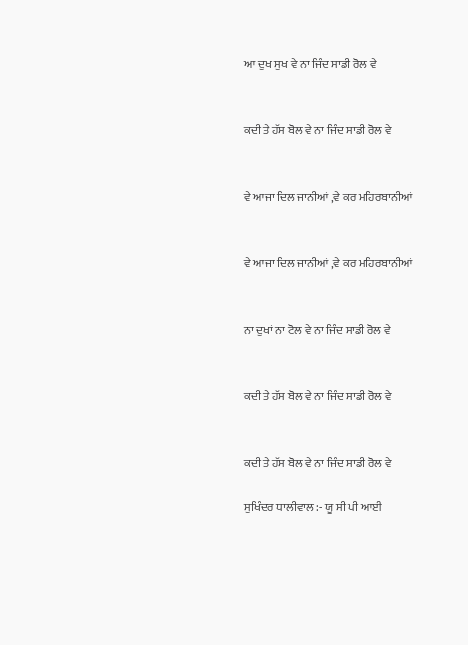ਆ ਦੁਖ ਸੁਖ ਵੇ ਨਾ ਜਿੰਦ ਸਾਡੀ ਰੋਲ ਵੇ


ਕਦੀ ਤੇ ਹੱਸ ਬੋਲ ਵੇ ਨਾ ਜਿੰਦ ਸਾਡੀ ਰੋਲ ਵੇ


ਵੇ ਆਜਾ ਦਿਲ ਜਾਨੀਆਂ ,ਵੇ ਕਰ ਮਹਿਰਬਾਨੀਆਂ


ਵੇ ਆਜਾ ਦਿਲ ਜਾਨੀਆਂ ,ਵੇ ਕਰ ਮਹਿਰਬਾਨੀਆਂ


ਨਾ ਦੁਖਾਂ ਨਾ ਟੋਲ ਵੇ ਨਾ ਜਿੰਦ ਸਾਡੀ ਰੋਲ ਵੇ


ਕਦੀ ਤੇ ਹੱਸ ਬੋਲ ਵੇ ਨਾ ਜਿੰਦ ਸਾਡੀ ਰੋਲ ਵੇ


ਕਦੀ ਤੇ ਹੱਸ ਬੋਲ ਵੇ ਨਾ ਜਿੰਦ ਸਾਡੀ ਰੋਲ ਵੇ

ਸੁਖਿੰਦਰ ਧਾਲੀਵਾਲ :- ਯੂ ਸੀ ਪੀ ਆਈ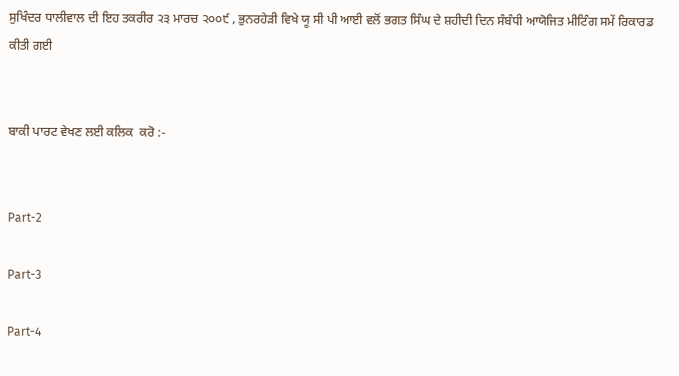ਸੁਖਿੰਦਰ ਧਾਲੀਵਾਲ ਦੀ ਇਹ ਤਕਰੀਰ ੨੩ ਮਾਰਚ ੨੦੦੯ , ਭੁਨਰਹੇੜੀ ਵਿਖੇ ਯੂ ਸੀ ਪੀ ਆਈ ਵਲੋਂ ਭਗਤ ਸਿੰਘ ਦੇ ਸ਼ਹੀਦੀ ਦਿਨ ਸੰਬੰਧੀ ਆਯੋਜਿਤ ਮੀਟਿੰਗ ਸਮੇਂ ਰਿਕਾਰਡ ਕੀਤੀ ਗਈ


ਬਾਕੀ ਪਾਰਟ ਵੇਖਣ ਲਈ ਕਲਿਕ  ਕਰੋ :-


Part-2

Part-3

Part-4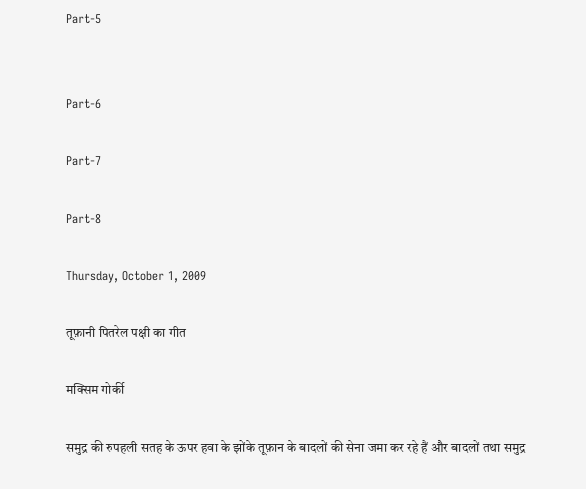Part-5


Part-6

Part-7

Part-8

Thursday, October 1, 2009

तूफ़ानी पितरेल पक्षी का गीत

मक्सिम गोर्की

समुद्र की रुपहली सतह के ऊपर हवा के झोंके तूफ़ान के बादलों की सेना जमा कर रहे हैं और बादलों तथा समुद्र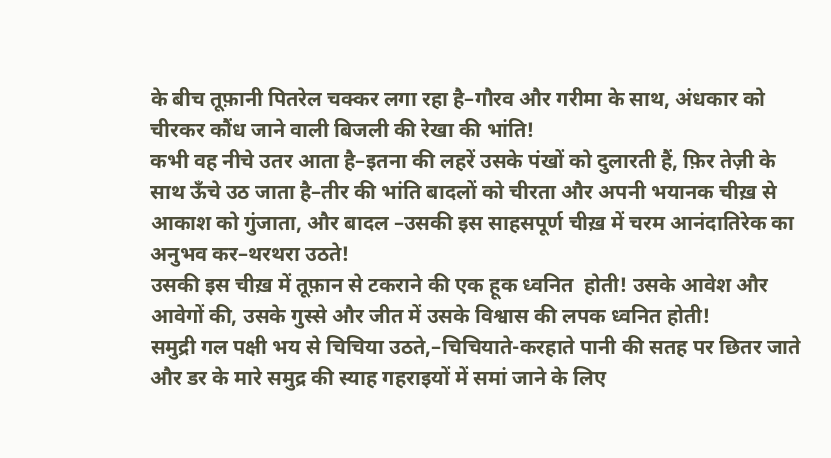के बीच तूफ़ानी पितरेल चक्कर लगा रहा है–गौरव और गरीमा के साथ, अंधकार को चीरकर कौंध जाने वाली बिजली की रेखा की भांति!
कभी वह नीचे उतर आता है–इतना की लहरें उसके पंखों को दुलारती हैं, फ़िर तेज़ी के साथ ऊँचे उठ जाता है–तीर की भांति बादलों को चीरता और अपनी भयानक चीख़ से आकाश को गुंजाता, और बादल –उसकी इस साहसपूर्ण चीख़ में चरम आनंदातिरेक का अनुभव कर–थरथरा उठते!
उसकी इस चीख़ में तूफ़ान से टकराने की एक हूक ध्वनित  होती! उसके आवेश और आवेगों की, उसके गुस्से और जीत में उसके विश्वास की लपक ध्वनित होती!
समुद्री गल पक्षी भय से चिचिया उठते,–चिचियाते-करहाते पानी की सतह पर छितर जाते और डर के मारे समुद्र की स्याह गहराइयों में समां जाने के लिए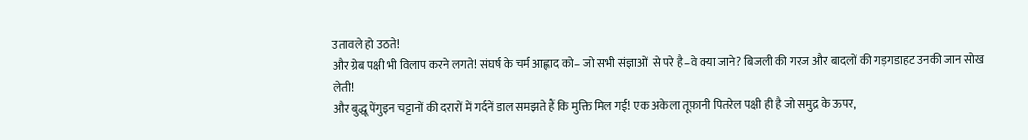उतावले हो उठते!
और ग्रेब पक्षी भी विलाप करने लगते! संघर्ष के चर्म आह्लाद को– जो सभी संज्ञाओं  से परे है–वे क्या जाने? बिजली की गरज और बादलों की गड़गडाहट उनकी जान सोख लेती!
और बुद्धू पेंगुइन चट्टानों की दरारों में गर्दनें डाल समझते हैं कि मुक्ति मिल गई! एक अकेला तूफ़ानी पितरेल पक्षी ही है जो समुद्र के ऊपर,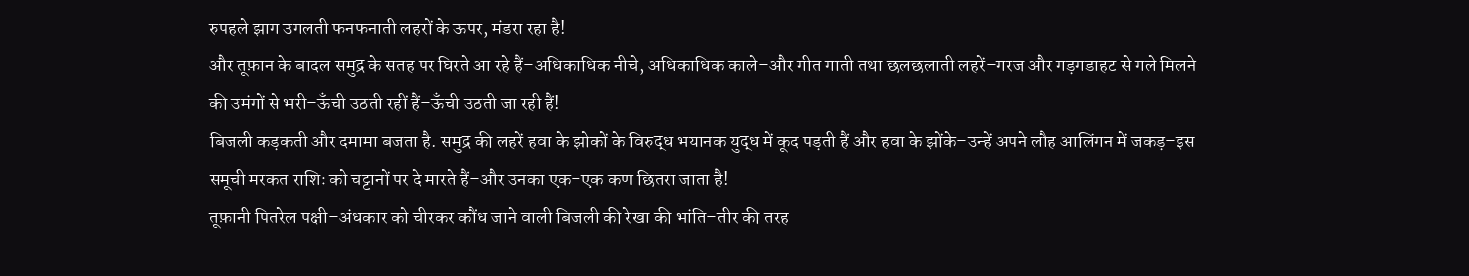रुपहले झाग उगलती फनफनाती लहरों के ऊपर, मंडरा रहा है!
और तूफ़ान के बादल समुद्र के सतह पर घिरते आ रहे हैं–अधिकाधिक नीचे, अधिकाधिक काले–और गीत गाती तथा छलछलाती लहरें–गरज और गड़गडाहट से गले मिलने की उमंगों से भरी–ऊँची उठती रहीं हैं–ऊँची उठती जा रही हैं!
बिजली कड़कती और दमामा बजता है. समुद्र की लहरें हवा के झोकों के विरुद्ध भयानक युद्ध में कूद पड़ती हैं और हवा के झोंके–उन्हें अपने लौह आलिंगन में जकड़–इस समूची मरकत राशिः को चट्टानों पर दे मारते हैं–और उनका एक-एक कण छितरा जाता है!
तूफ़ानी पितरेल पक्षी–अंधकार को चीरकर कौंध जाने वाली बिजली की रेखा की भांति–तीर की तरह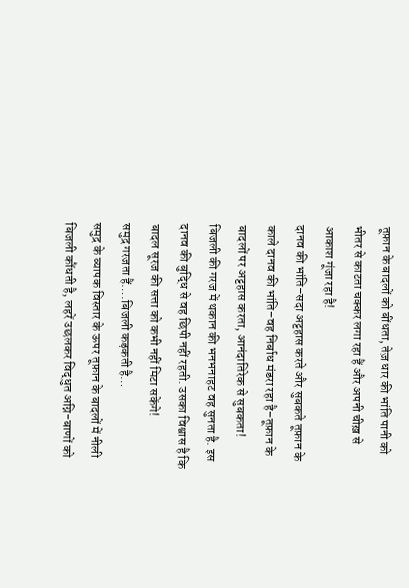तूफ़ान के बादलों को बींधता, तेज़ धार की भांति पानी को भीतर से काटता चक्कर लगा रहा हैं और अपनी चीख़ से आकाश गूंजा रहा है!
दानव की भांति–सदा अट्टहास करते और सुबकते तूफ़ान के काले दानव की भांति–वह निर्बाध मंडरा रहा है–तूफ़ान के बादलों पर अट्टहास करता, आनंदातिरेक से सुबकता!
बिजली की गरज में थकान की भनभनाहट वह सुनता है. इस दानव की बुद्धि से वह छिपी नहीं रहती. उसका विश्वास है कि बादल सूरज की सत्ता को कभी नहीं मिटा सकेंगे!
समुद्र गरजता हैं….बिजली कड़कती है…
समुद्र के व्यापक विस्तार के ऊपर तूफ़ान के बादलों में नीली बिजली कौंधती है, लहरें उछलकर विद्धुत अग्नि-बाणों को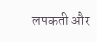लपकती और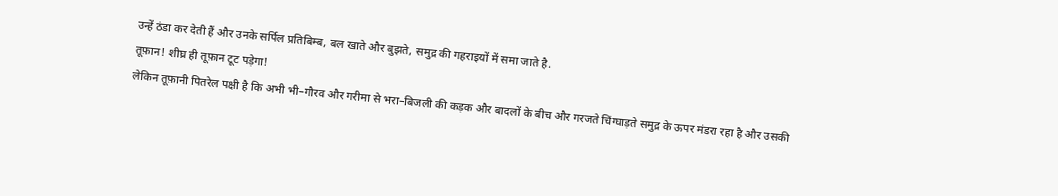उन्हें ठंडा कर देती हैं और उनके सर्पिल प्रतिबिम्ब, बल खाते और बुझते, समुद्र की गहराइयों में समा जाते है.
तूफ़ान! शीघ्र ही तूफ़ान टूट पड़ेगा!
लेकिन तूफ़ानी पितरेल पक्षी है कि अभी भी–गौरव और गरीमा से भरा–बिजली की कड़क और बादलों के बीच और गरजते चिंग्घाड़ते समुद्र के ऊपर मंडरा रहा है और उसकी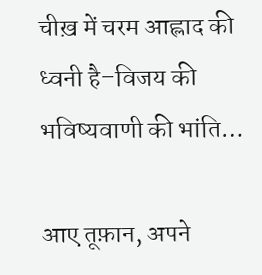चीख़ में चरम आह्लाद की ध्वनी है–विजय की भविष्यवाणी की भांति…

आए तूफ़ान, अपने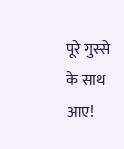पूरे गुस्से के साथ आए!